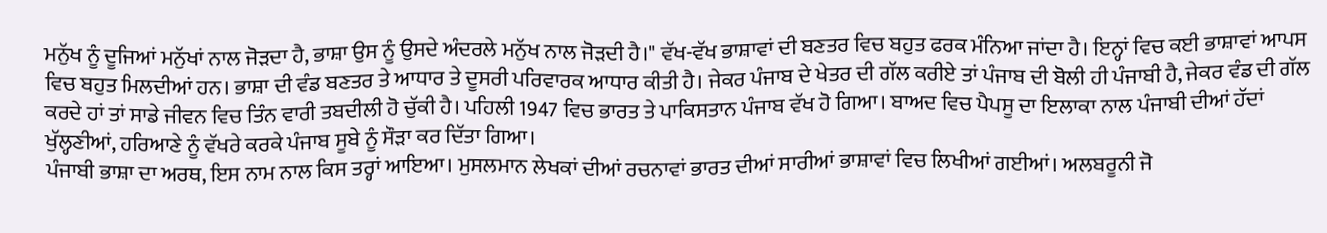ਮਨੁੱਖ ਨੂੰ ਦੂਜਿਆਂ ਮਨੁੱਖਾਂ ਨਾਲ ਜੋੜਦਾ ਹੈ, ਭਾਸ਼ਾ ਉਸ ਨੂੰ ਉਸਦੇ ਅੰਦਰਲੇ ਮਨੁੱਖ ਨਾਲ ਜੋੜਦੀ ਹੈ।" ਵੱਖ-ਵੱਖ ਭਾਸ਼ਾਵਾਂ ਦੀ ਬਣਤਰ ਵਿਚ ਬਹੁਤ ਫਰਕ ਮੰਨਿਆ ਜਾਂਦਾ ਹੈ। ਇਨ੍ਹਾਂ ਵਿਚ ਕਈ ਭਾਸ਼ਾਵਾਂ ਆਪਸ ਵਿਚ ਬਹੁਤ ਮਿਲਦੀਆਂ ਹਨ। ਭਾਸ਼ਾ ਦੀ ਵੰਡ ਬਣਤਰ ਤੇ ਆਧਾਰ ਤੇ ਦੂਸਰੀ ਪਰਿਵਾਰਕ ਆਧਾਰ ਕੀਤੀ ਹੈ। ਜੇਕਰ ਪੰਜਾਬ ਦੇ ਖੇਤਰ ਦੀ ਗੱਲ ਕਰੀਏ ਤਾਂ ਪੰਜਾਬ ਦੀ ਬੋਲੀ ਹੀ ਪੰਜਾਬੀ ਹੈ, ਜੇਕਰ ਵੰਡ ਦੀ ਗੱਲ ਕਰਦੇ ਹਾਂ ਤਾਂ ਸਾਡੇ ਜੀਵਨ ਵਿਚ ਤਿੰਨ ਵਾਰੀ ਤਬਦੀਲੀ ਹੋ ਚੁੱਕੀ ਹੈ। ਪਹਿਲੀ 1947 ਵਿਚ ਭਾਰਤ ਤੇ ਪਾਕਿਸਤਾਨ ਪੰਜਾਬ ਵੱਖ ਹੋ ਗਿਆ। ਬਾਅਦ ਵਿਚ ਪੈਪਸੂ ਦਾ ਇਲਾਕਾ ਨਾਲ ਪੰਜਾਬੀ ਦੀਆਂ ਹੱਦਾਂ ਖੁੱਲ੍ਹਣੀਆਂ, ਹਰਿਆਣੇ ਨੂੰ ਵੱਖਰੇ ਕਰਕੇ ਪੰਜਾਬ ਸੂਬੇ ਨੂੰ ਸੌੜਾ ਕਰ ਦਿੱਤਾ ਗਿਆ।
ਪੰਜਾਬੀ ਭਾਸ਼ਾ ਦਾ ਅਰਥ, ਇਸ ਨਾਮ ਨਾਲ ਕਿਸ ਤਰ੍ਹਾਂ ਆਇਆ। ਮੁਸਲਮਾਨ ਲੇਖਕਾਂ ਦੀਆਂ ਰਚਨਾਵਾਂ ਭਾਰਤ ਦੀਆਂ ਸਾਰੀਆਂ ਭਾਸ਼ਾਵਾਂ ਵਿਚ ਲਿਖੀਆਂ ਗਈਆਂ। ਅਲਬਰੂਨੀ ਜੋ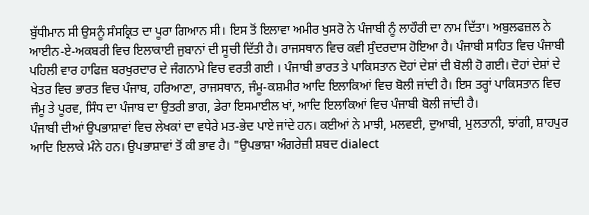ਬੁੱਧੀਮਾਨ ਸੀ ਉਸਨੂੰ ਸੰਸਕ੍ਰਿਤ ਦਾ ਪੂਰਾ ਗਿਆਨ ਸੀ। ਇਸ ਤੋਂ ਇਲਾਵਾ ਅਮੀਰ ਖੁਸਰੋ ਨੇ ਪੰਜਾਬੀ ਨੂੰ ਲਾਹੌਰੀ ਦਾ ਨਾਮ ਦਿੱਤਾ। ਅਬੁਲਫਜ਼ਲ ਨੇ ਆਈਨ-ਏ-ਅਕਬਰੀ ਵਿਚ ਇਲਾਕਾਈ ਜੁਬਾਨਾਂ ਦੀ ਸੂਚੀ ਦਿੱਤੀ ਹੈ। ਰਾਜਸਥਾਨ ਵਿਚ ਕਵੀ ਸੁੰਦਰਦਾਸ ਹੋਇਆ ਹੈ। ਪੰਜਾਬੀ ਸਾਹਿਤ ਵਿਚ ਪੰਜਾਬੀ ਪਹਿਲੀ ਵਾਰ ਹਾਫਿਜ਼ ਬਰਖੁਰਦਾਰ ਦੇ ਜੰਗਨਾਮੇ ਵਿਚ ਵਰਤੀ ਗਈ । ਪੰਜਾਬੀ ਭਾਰਤ ਤੇ ਪਾਕਿਸਤਾਨ ਦੋਹਾਂ ਦੇਸ਼ਾਂ ਦੀ ਬੋਲੀ ਹੋ ਗਈ। ਦੋਹਾਂ ਦੇਸ਼ਾਂ ਦੇ ਖੇਤਰ ਵਿਚ ਭਾਰਤ ਵਿਚ ਪੰਜਾਬ, ਹਰਿਆਣਾ, ਰਾਜਸਥਾਨ, ਜੰਮੂ-ਕਸ਼ਮੀਰ ਆਦਿ ਇਲਾਕਿਆਂ ਵਿਚ ਬੋਲੀ ਜਾਂਦੀ ਹੈ। ਇਸ ਤਰ੍ਹਾਂ ਪਾਕਿਸਤਾਨ ਵਿਚ ਜੰਮੂ ਤੇ ਪੂਰਵ, ਸਿੰਧ ਦਾ ਪੰਜਾਬ ਦਾ ਉਤਰੀ ਭਾਗ, ਡੇਰਾ ਇਸਮਾਈਲ ਖਾਂ, ਆਦਿ ਇਲਾਕਿਆਂ ਵਿਚ ਪੰਜਾਬੀ ਬੋਲੀ ਜਾਂਦੀ ਹੈ।
ਪੰਜਾਬੀ ਦੀਆਂ ਉਪਭਾਸ਼ਾਵਾਂ ਵਿਚ ਲੇਖਕਾਂ ਦਾ ਵਧੇਰੇ ਮਤ-ਭੇਦ ਪਾਏ ਜਾਂਦੇ ਹਨ। ਕਈਆਂ ਨੇ ਮਾਝੀ, ਮਲਵਈ, ਦੁਆਬੀ, ਮੁਲਤਾਨੀ, ਝਾਂਗੀ, ਸ਼ਾਹਪੁਰ ਆਦਿ ਇਲਾਕੇ ਮੰਨੇ ਹਨ। ਉਪਭਾਸ਼ਾਵਾਂ ਤੋਂ ਕੀ ਭਾਵ ਹੈ। "ਉਪਭਾਸ਼ਾ ਅੰਗਰੇਜ਼ੀ ਸ਼ਬਦ dialect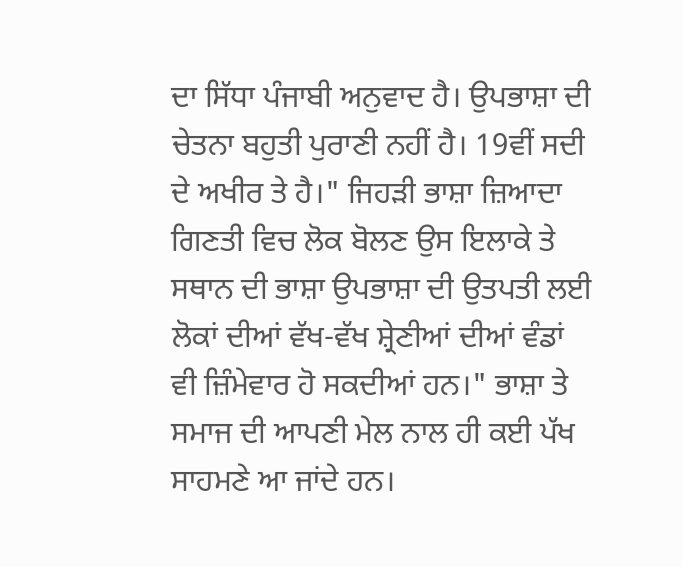ਦਾ ਸਿੱਧਾ ਪੰਜਾਬੀ ਅਨੁਵਾਦ ਹੈ। ਉਪਭਾਸ਼ਾ ਦੀ ਚੇਤਨਾ ਬਹੁਤੀ ਪੁਰਾਣੀ ਨਹੀਂ ਹੈ। 19ਵੀਂ ਸਦੀ ਦੇ ਅਖੀਰ ਤੇ ਹੈ।" ਜਿਹੜੀ ਭਾਸ਼ਾ ਜ਼ਿਆਦਾ ਗਿਣਤੀ ਵਿਚ ਲੋਕ ਬੋਲਣ ਉਸ ਇਲਾਕੇ ਤੇ ਸਥਾਨ ਦੀ ਭਾਸ਼ਾ ਉਪਭਾਸ਼ਾ ਦੀ ਉਤਪਤੀ ਲਈ ਲੋਕਾਂ ਦੀਆਂ ਵੱਖ-ਵੱਖ ਸ਼੍ਰੇਣੀਆਂ ਦੀਆਂ ਵੰਡਾਂ ਵੀ ਜ਼ਿੰਮੇਵਾਰ ਹੋ ਸਕਦੀਆਂ ਹਨ।" ਭਾਸ਼ਾ ਤੇ ਸਮਾਜ ਦੀ ਆਪਣੀ ਮੇਲ ਨਾਲ ਹੀ ਕਈ ਪੱਖ ਸਾਹਮਣੇ ਆ ਜਾਂਦੇ ਹਨ।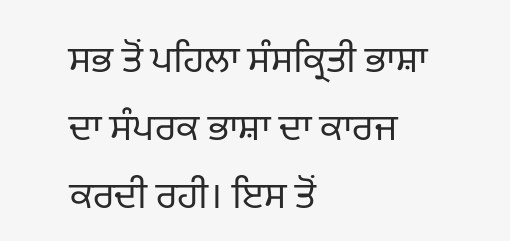ਸਭ ਤੋਂ ਪਹਿਲਾ ਸੰਸਕ੍ਰਿਤੀ ਭਾਸ਼ਾ ਦਾ ਸੰਪਰਕ ਭਾਸ਼ਾ ਦਾ ਕਾਰਜ ਕਰਦੀ ਰਹੀ। ਇਸ ਤੋਂ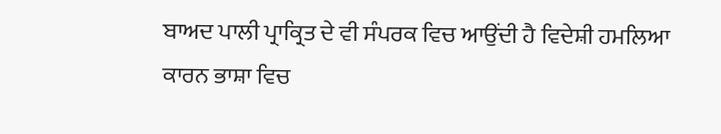ਬਾਅਦ ਪਾਲੀ ਪ੍ਰਾਕ੍ਰਿਤ ਦੇ ਵੀ ਸੰਪਰਕ ਵਿਚ ਆਉਂਦੀ ਹੈ ਵਿਦੇਸ਼ੀ ਹਮਲਿਆ ਕਾਰਨ ਭਾਸ਼ਾ ਵਿਚ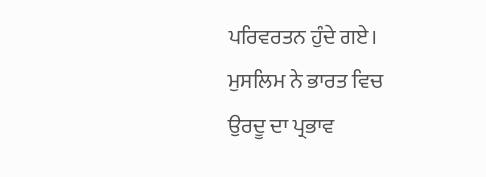ਪਰਿਵਰਤਨ ਹੁੰਦੇ ਗਏ। ਮੁਸਲਿਮ ਨੇ ਭਾਰਤ ਵਿਚ ਉਰਦੂ ਦਾ ਪ੍ਰਭਾਵ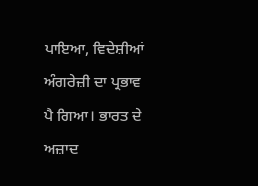ਪਾਇਆ, ਵਿਦੇਸ਼ੀਆਂ ਅੰਗਰੇਜ਼ੀ ਦਾ ਪ੍ਰਭਾਵ ਪੈ ਗਿਆ। ਭਾਰਤ ਦੇ ਅਜ਼ਾਦ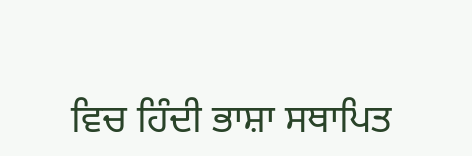ਵਿਚ ਹਿੰਦੀ ਭਾਸ਼ਾ ਸਥਾਪਿਤ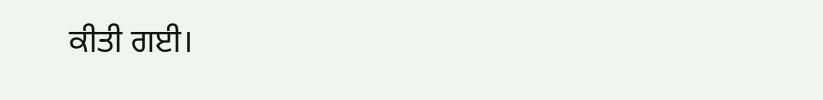ਕੀਤੀ ਗਈ।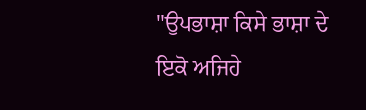"ਉਪਭਾਸ਼ਾ ਕਿਸੇ ਭਾਸ਼ਾ ਦੇ ਇਕੋ ਅਜਿਹੇ